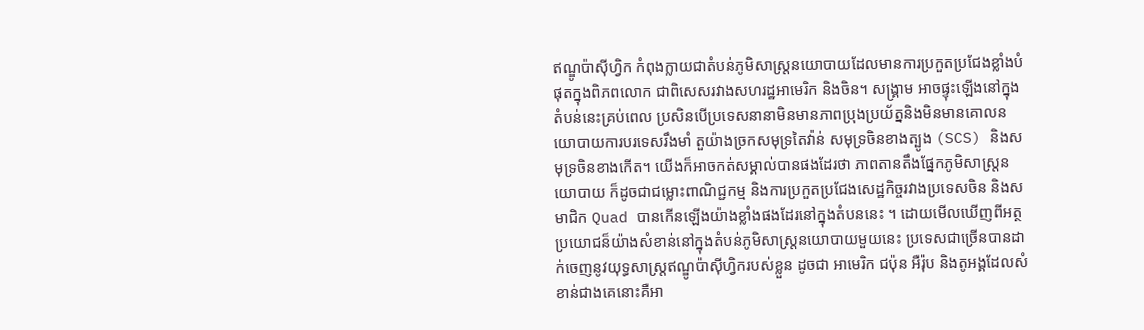ឥណ្ឌូប៉ាស៊ីហ្វិក កំពុងក្លាយជាតំបន់ភូមិសាស្ត្រនយោបាយដែលមានការប្រកួតប្រជែងខ្លាំងបំផុតក្នុងពិភពលោក ជាពិសេសរវាងសហរដ្ឋអាមេរិក និងចិន។ សង្រ្គាម អាចផ្ទុះឡើងនៅក្នុងតំបន់នេះគ្រប់ពេល ប្រសិនបើប្រទេសនានាមិនមានភាពប្រុងប្រយ័ត្ននិងមិនមានគោលនយោបាយការបរទេសរឹងមាំ តួយ៉ាងច្រកសមុទ្រតៃវ៉ាន់ សមុទ្រចិនខាងត្បូង (SCS) និងសមុទ្រចិនខាងកើត។ យើងក៏អាចកត់សម្គាល់បានផងដែរថា ភាពតានតឹងផ្នែកភូមិសាស្ត្រនយោបាយ ក៏ដូចជាជម្លោះពាណិជ្ជកម្ម និងការប្រកួតប្រជែងសេដ្ឋកិច្ចរវាងប្រទេសចិន និងសមាជិក Quad បានកើនឡើងយ៉ាងខ្លាំងផងដែរនៅក្នុងតំបននេះ ។ ដោយមើលឃើញពីអត្ថប្រយោជន៏យ៉ាងសំខាន់នៅក្នុងតំបន់ភូមិសាស្ត្រនយោបាយមួយនេះ ប្រទេសជាច្រើនបានដាក់ចេញនូវយុទ្ធសាស្ត្រឥណ្ឌូប៉ាស៊ីហ្វិករបស់ខ្លួន ដូចជា អាមេរិក ជប៉ុន អឺរ៉ុប និងតូអង្គដែលសំខាន់ជាងគេនោះគឺអា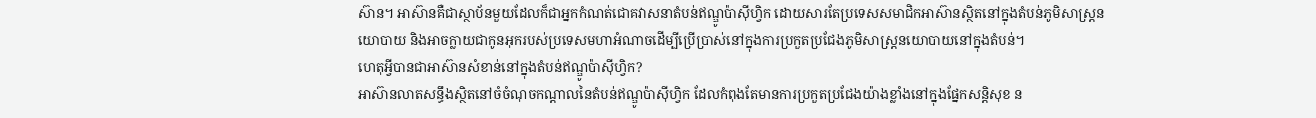ស៊ាន។ អាស៊ានគឺជាស្ថាប័នមួយដែលក៏ជាអ្នកកំណត់ជោគវាសនាតំបន់ឥណ្ឌូប៉ាស៊ីហ្វិក ដោយសារតែប្រទេសសមាជិកអាស៊ានស្ថិតនៅក្នុងតំបន់ភូមិសាស្ត្រនយោបាយ និងអាចក្លាយជាកូនអុករបស់ប្រទេសមហាអំណាចដើម្បីប្រើប្រាស់នៅក្នុងការប្រកួតប្រជែងភូមិសាស្ត្រនយោបាយនៅក្នុងតំបន់។
ហេតុអ្វីបានជាអាស៊ានសំខាន់នៅក្នុងតំបន់ឥណ្ឌូប៉ាស៊ីហ្វិក?
អាស៊ានលាតសន្ធឹងស្ថិតនៅចំចំណុចកណ្តាលនៃតំបន់ឥណ្ឌូប៉ាស៊ីហ្វិក ដែលកំពុងតែមានការប្រកួតប្រជែងយ៉ាងខ្លាំងនៅក្នុងផ្នែកសន្តិសុខ ន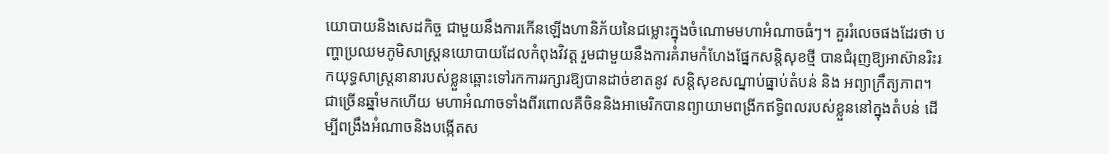យោបាយនិងសេដកិច្ច ជាមួយនឹងការកើនឡើងហានិភ័យនៃជម្លោះក្នុងចំណោមមហាអំណាចធំៗ។ គួររំលេចផងដែរថា បញ្ហាប្រឈមភូមិសាស្ត្រនយោបាយដែលកំពុងវិវត្ត រួមជាមួយនឹងការគំរាមកំហែងផ្នែកសន្តិសុខថ្មី បានជំរុញឱ្យអាស៊ានរិះរកយុទ្ធសាស្ត្រនានារបស់ខ្លួនឆ្ពោះទៅរកការរក្សារឱ្យបានដាច់ខាតនូវ សន្តិសុខសណ្នាប់ធ្នាប់តំបន់ និង អព្យាក្រឹត្យភាព។ ជាច្រើនឆ្នាំមកហើយ មហាអំណាចទាំងពីរពោលគឺចិននិងអាមេរិកបានព្យាយាមពង្រីកឥទ្ធិពលរបស់ខ្លួននៅក្នុងតំបន់ ដើម្បីពង្រឹងអំណាចនិងបង្កើតស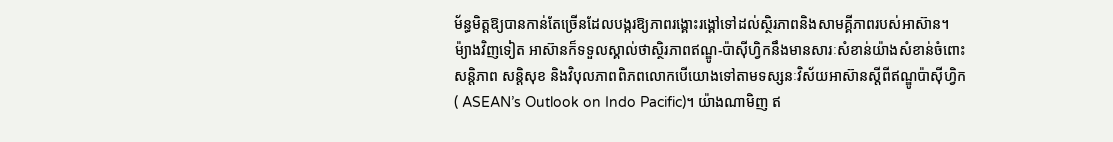ម័ន្ធមិត្តឱ្យបានកាន់តែច្រើនដែលបង្ករឱ្យភាពរង្គោះរង្គៅទៅដល់ស្ថិរភាពនិងសាមគ្គីភាពរបស់អាស៊ាន។ ម៉្យាងវិញទៀត អាស៊ានក៏ទទួលស្គាល់ថាស្ថិរភាពឥណ្ឌូ-ប៉ាស៊ីហ្វិកនឹងមានសារៈសំខាន់យ៉ាងសំខាន់ចំពោះសន្តិភាព សន្តិសុខ និងវិបុលភាពពិភពលោកបើយោងទៅតាមទស្សនៈវិស័យអាស៊ានស្តីពីឥណ្ឌូប៉ាស៊ីហ្វិក( ASEAN’s Outlook on Indo Pacific)។ យ៉ាងណាមិញ ឥ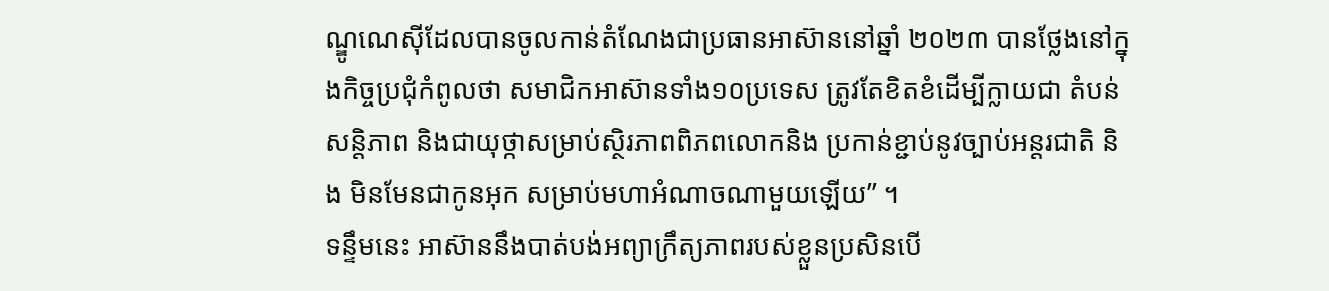ណ្ឌូណេស៊ីដែលបានចូលកាន់តំណែងជាប្រធានអាស៊ាននៅឆ្នាំ ២០២៣ បានថ្លែងនៅក្នុងកិច្ចប្រជុំកំពូលថា សមាជិកអាស៊ានទាំង១០ប្រទេស ត្រូវតែខិតខំដើម្បីក្លាយជា តំបន់សន្តិភាព និងជាយុថ្កាសម្រាប់ស្ថិរភាពពិភពលោកនិង ប្រកាន់ខ្ជាប់នូវច្បាប់អន្តរជាតិ និង មិនមែនជាកូនអុក សម្រាប់មហាអំណាចណាមួយឡើយ” ។
ទន្ទឹមនេះ អាស៊ាននឹងបាត់បង់អព្យាក្រឹត្យភាពរបស់ខ្លួនប្រសិនបើ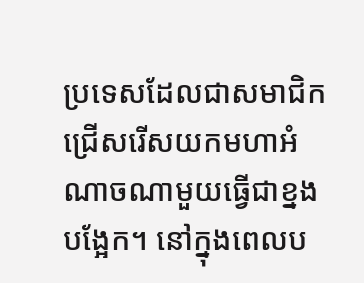ប្រទេសដែលជាសមាជិកជ្រើសរើសយកមហាអំណាចណាមួយធ្វើជាខ្នងបង្អែក។ នៅក្នុងពេលប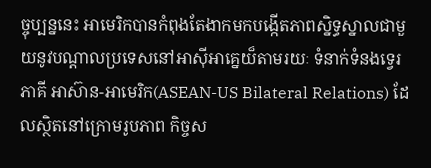ច្ចុប្បន្ននេះ អាមេរិកបានកំពុងតែងាកមកបង្កើតភាពស្និទ្ធស្នាលជាមួយនូវបណ្តាលប្រទេសនៅអាស៊ីអាគ្នេយ៏តាមរយៈ ទំនាក់ទំនងទ្វេរភាគី អាស៊ាន-អាមេរិក(ASEAN-US Bilateral Relations) ដែលស្ថិតនៅក្រោមរូបភាព កិច្ចស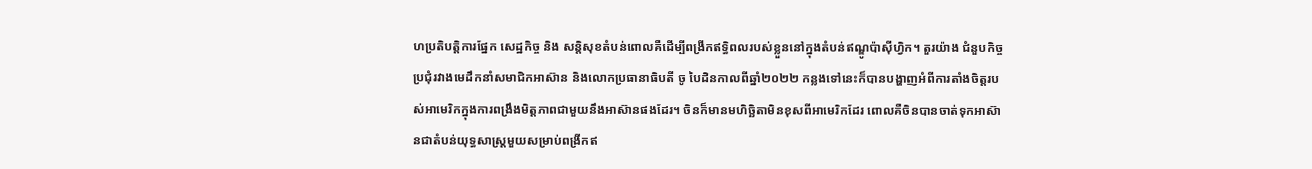ហប្រតិបត្តិការផ្នែក សេដ្ឋកិច្ច និង សន្តិសុខតំបន់ពោលគឺដើម្បីពង្រីកឥទ្ធិពលរបស់ខ្លួននៅក្នុងតំបន់ឥណ្ឌូប៉ាស៊ីហ្វិក។ តួរយ៉ាង ជំនួបកិច្ចប្រជុំរវាងមេដឹកនាំសមាជិកអាស៊ាន និងលោកប្រធានាធិបតី ចូ បៃដិនកាលពីឆ្នាំ២០២២ កន្លងទៅនេះក៏បានបង្ហាញអំពីការតាំងចិត្តរបស់អាមេរិកក្នុងការពង្រឹងមិត្តភាពជាមួយនឹងអាស៊ានផងដែរ។ ចិនក៏មានមហិច្ឆិតាមិនខុសពីអាមេរិកដែរ ពោលគឺចិនបានចាត់ទុកអាស៊ានជាតំបន់យុទ្ធសាស្ត្រមួយសម្រាប់ពង្រីកឥ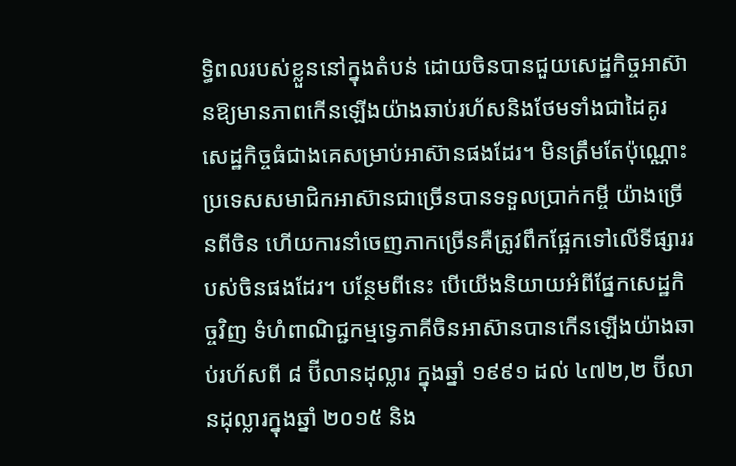ទ្ធិពលរបស់ខ្លួននៅក្នុងតំបន់ ដោយចិនបានជួយសេដ្ឋកិច្ចអាស៊ានឱ្យមានភាពកើនឡើងយ៉ាងឆាប់រហ័សនិងថែមទាំងជាដៃគូរសេដ្ឋកិច្ចធំជាងគេសម្រាប់អាស៊ានផងដែរ។ មិនត្រឹមតែប៉ុណ្ណោះ ប្រទេសសមាជិកអាស៊ានជាច្រើនបានទទួលប្រាក់កម្ចី យ៉ាងច្រើនពីចិន ហើយការនាំចេញភាកច្រើនគឺត្រូវពឹកផ្អែកទៅលើទីផ្សាររបស់ចិនផងដែរ។ បន្ថែមពីនេះ បើយើងនិយាយអំពីផ្នែកសេដ្ឋកិច្ចវិញ ទំហំពាណិជ្ជកម្មទ្វេភាគីចិនអាស៊ានបានកើនឡើងយ៉ាងឆាប់រហ័សពី ៨ ប៊ីលានដុល្លារ ក្នុងឆ្នាំ ១៩៩១ ដល់ ៤៧២,២ ប៊ីលានដុល្លារក្នុងឆ្នាំ ២០១៥ និង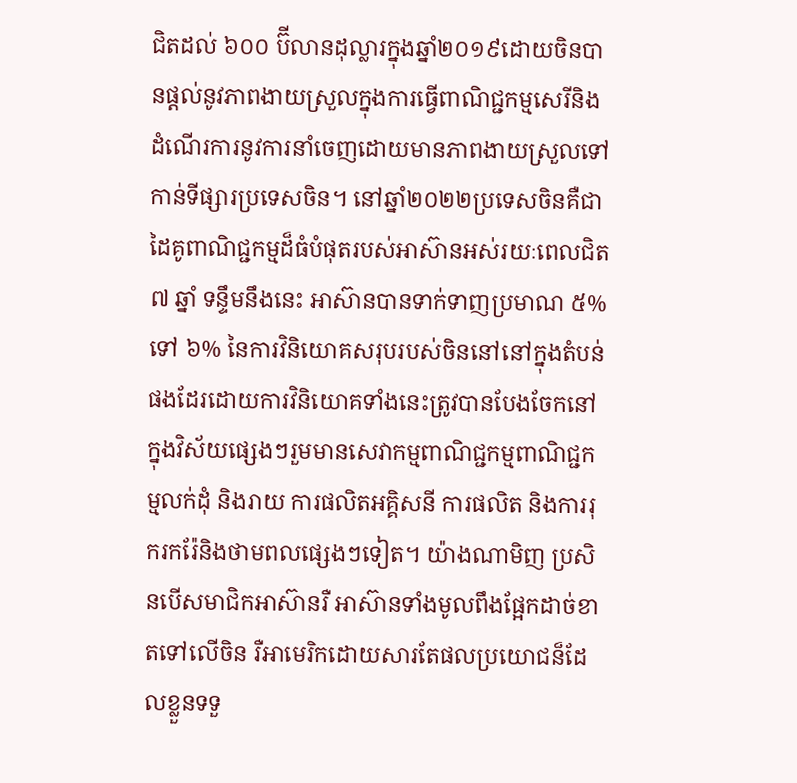ជិតដល់ ៦០០ ប៊ីលានដុល្លារក្នុងឆ្នាំ២០១៩ដោយចិនបានផ្តល់នូវភាពងាយស្រួលក្នុងការធ្វើពាណិជ្ជកម្មសេរីនិងដំណើរការនូវការនាំចេញដោយមានភាពងាយស្រួលទៅកាន់ទីផ្សារប្រទេសចិន។ នៅឆ្នាំ២០២២ប្រទេសចិនគឺជាដៃគូពាណិជ្ជកម្មដ៏ធំបំផុតរបស់អាស៊ានអស់រយៈពេលជិត ៧ ឆ្នាំ ទន្ទឹមនឹងនេះ អាស៊ានបានទាក់ទាញប្រមាណ ៥% ទៅ ៦% នៃការវិនិយោគសរុបរបស់ចិននៅនៅក្នុងតំបន់ផងដែរដោយការវិនិយោគទាំងនេះត្រូវបានបែងចែកនៅក្នុងវិស័យផ្សេងៗរួមមានសេវាកម្មពាណិជ្ជកម្មពាណិជ្ជកម្មលក់ដុំ និងរាយ ការផលិតអគ្គិសនី ការផលិត និងការរុករករ៉ែនិងថាមពលផ្សេងៗទៀត។ យ៉ាងណាមិញ ប្រសិនបើសមាជិកអាស៊ានរឺ អាស៊ានទាំងមូលពឹងផ្អែកដាច់ខាតទៅលើចិន រឺអាមេរិកដោយសារតែផលប្រយោជន៏ដែលខ្លួនទទួ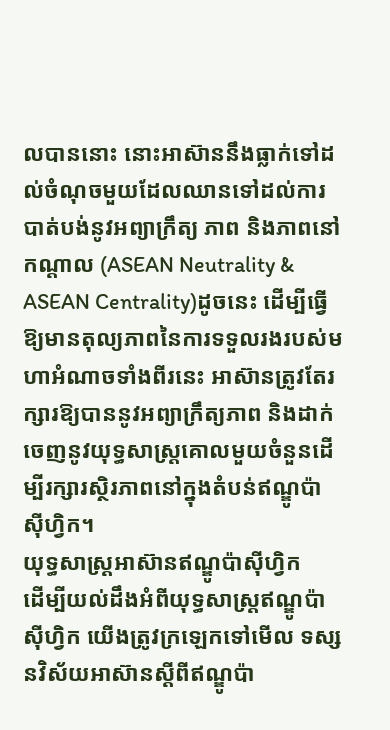លបាននោះ នោះអាស៊ាននឹងធ្លាក់ទៅដល់ចំណុចមួយដែលឈានទៅដល់ការបាត់បង់នូវអព្យាក្រឹត្យ ភាព និងភាពនៅកណ្តាល (ASEAN Neutrality & ASEAN Centrality)ដូចនេះ ដើម្បីធ្វើឱ្យមានតុល្យភាពនៃការទទួលរងរបស់មហាអំណាចទាំងពីរនេះ អាស៊ានត្រូវតែរក្សារឱ្យបាននូវអព្យាក្រឹត្យភាព និងដាក់ចេញនូវយុទ្ធសាស្ត្រគោលមួយចំនួនដើម្បីរក្សារស្ថិរភាពនៅក្នុងតំបន់ឥណ្ឌូប៉ាស៊ីហ្វិក។
យុទ្ធសាស្ត្រអាស៊ានឥណ្ឌូប៉ាស៊ីហ្វិក
ដើម្បីយល់ដឹងអំពីយុទ្ធសាស្ត្រឥណ្ឌូប៉ាស៊ីហ្វិក យើងត្រូវក្រឡេកទៅមើល ទស្សនវិស័យអាស៊ានស្តីពីឥណ្ឌូប៉ា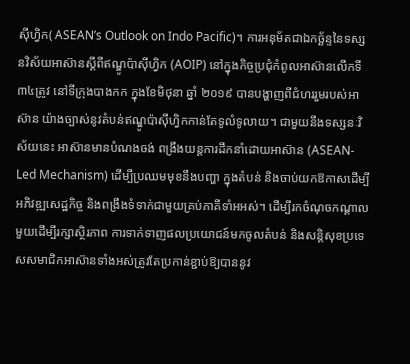ស៊ីហ្វិក( ASEAN’s Outlook on Indo Pacific)។ ការអនុម័តជាឯកច្ឆ័ន្ទនៃទស្សនវិស័យអាស៊ានស្តីពីឥណ្ឌូប៉ាស៊ីហ្វិក (AOIP) នៅក្នុងកិច្ចប្រជុំកំពូលអាស៊ានលើកទី ៣៤ត្រូវ នៅទីក្រុងបាងកក ក្នុងខែមិថុនា ឆ្នាំ ២០១៩ បានបង្ហាញពីជំហររួមរបស់អាស៊ាន យ៉ាងច្បាស់នូវតំបន់ឥណ្ឌូប៉ាស៊ីហ្វិកកាន់តែទូលំទូលាយ។ ជាមួយនឹងទស្សនៈវិស័យនេះ អាស៊ានមានបំណងចង់ ពង្រឹងយន្តការដឹកនាំដោយអាស៊ាន (ASEAN-Led Mechanism) ដើម្បីប្រឈមមុខនឹងបញ្ហា ក្នុងតំបន់ និងចាប់យកឱកាសដើម្បីអភិវឌ្ឍសេដ្ឋកិច្ច និងពង្រឹងទំទាក់ជាមួយគ្រប់ភាគីទាំអអស់។ ដើម្បីរកចំណុចកណ្ដាលមួយដើម្បីរក្សាស្ថិរភាព ការទាក់ទាញផលប្រយោជន៍មកចូលតំបន់ និងសន្តិសុខប្រទេសសមាជិកអាស៊ានទាំងអស់ត្រូវតែប្រកាន់ខ្ជាប់ឱ្យបាននូវ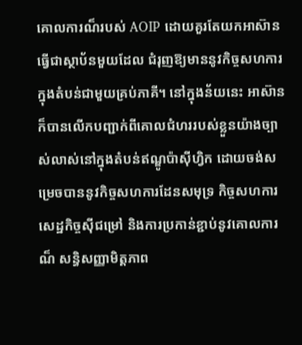គោលការណ៏របស់ AOIP ដោយគួរតែយកអាស៊ានធ្វើជាស្ថាប័នមួយដែល ជំរុញឱ្យមាននូវកិច្ចសហការក្នុងតំបន់ជាមួយគ្រប់ភាគី។ នៅក្នុងន័យនេះ អាស៊ានក៏បានលើកបញ្ជាក់ពីគោលជំហររបស់ខ្លួនយ៉ាងច្បាស់លាស់នៅក្នុងតំបន់ឥណ្ឌូប៉ាស៊ីហ្វិក ដោយចង់សម្រេចបាននូវកិច្ចសហការដែនសមុទ្រ កិច្ចសហការសេដ្ឋកិច្ចស៊ីជម្រៅ និងការប្រកាន់ខ្ជាប់នូវគោលការណ៏ សន្ធិសញ្ញាមិត្តភាព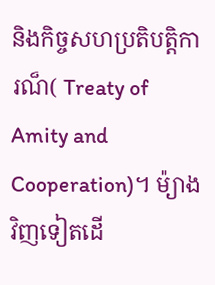និងកិច្ចសហប្រតិបត្តិការណ៏( Treaty of Amity and Cooperation)។ ម៉្យាងវិញទៀតដើ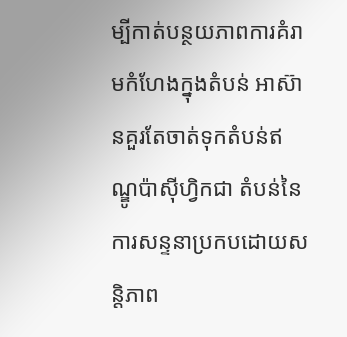ម្បីកាត់បន្ថយភាពការគំរាមកំហែងក្នុងតំបន់ អាស៊ានគួរតែចាត់ទុកតំបន់ឥណ្ឌូប៉ាស៊ីហ្វិកជា តំបន់នៃការសន្ទនាប្រកបដោយសន្តិភាព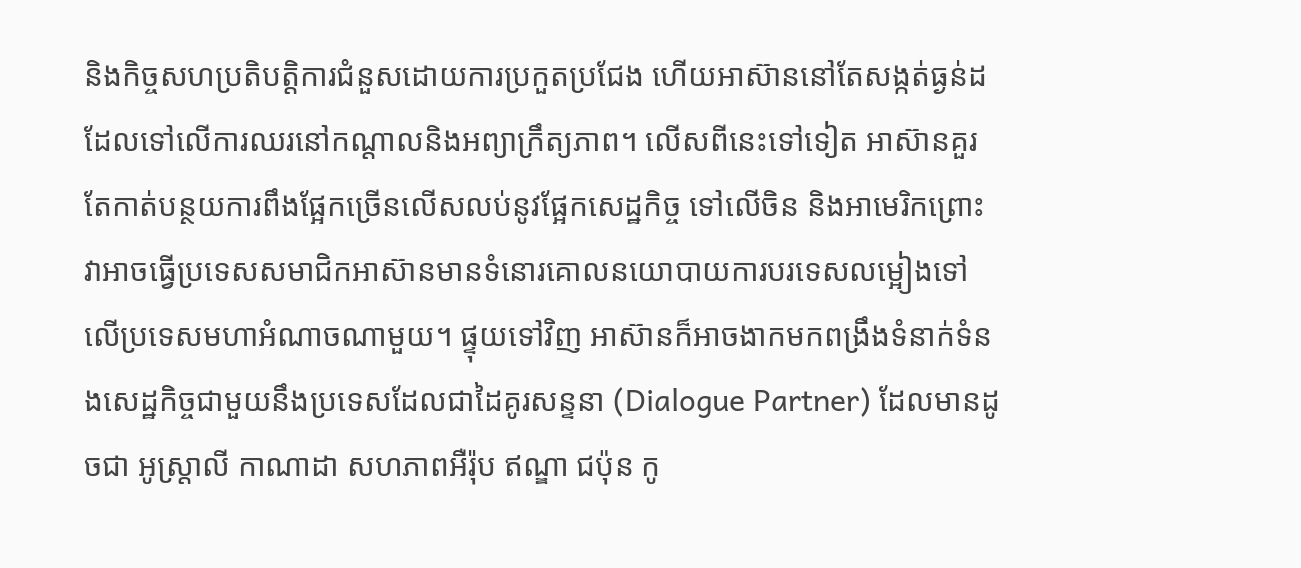និងកិច្ចសហប្រតិបត្តិការជំនួសដោយការប្រកួតប្រជែង ហើយអាស៊ាននៅតែសង្កត់ធ្ងន់ដដែលទៅលើការឈរនៅកណ្តាលនិងអព្យាក្រឹត្យភាព។ លើសពីនេះទៅទៀត អាស៊ានគួរតែកាត់បន្ថយការពឹងផ្អែកច្រើនលើសលប់នូវផ្អែកសេដ្ឋកិច្ច ទៅលើចិន និងអាមេរិកព្រោះវាអាចធ្វើប្រទេសសមាជិកអាស៊ានមានទំនោរគោលនយោបាយការបរទេសលម្អៀងទៅលើប្រទេសមហាអំណាចណាមួយ។ ផ្ទុយទៅវិញ អាស៊ានក៏អាចងាកមកពង្រឹងទំនាក់ទំនងសេដ្ឋកិច្ចជាមួយនឹងប្រទេសដែលជាដៃគូរសន្ទនា (Dialogue Partner) ដែលមានដូចជា អូស្ត្រាលី កាណាដា សហភាពអឺរ៉ុប ឥណ្ឌា ជប៉ុន កូ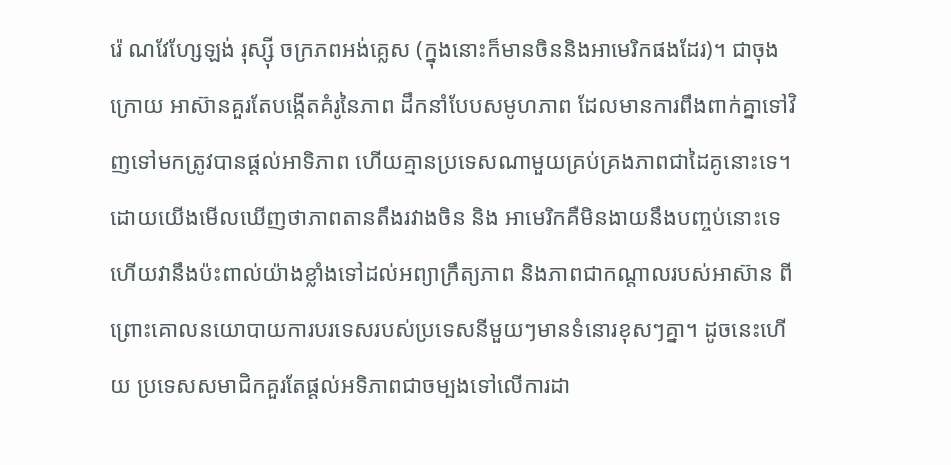រ៉េ ណវែហ្សែឡង់ រុស្ស៊ី ចក្រភពអង់គ្លេស (ក្នុងនោះក៏មានចិននិងអាមេរិកផងដែរ)។ ជាចុងក្រោយ អាស៊ានគួរតែបង្កើតគំរូនៃភាព ដឹកនាំបែបសមូហភាព ដែលមានការពឹងពាក់គ្នាទៅវិញទៅមកត្រូវបានផ្តល់អាទិភាព ហើយគ្មានប្រទេសណាមួយគ្រប់គ្រងភាពជាដៃគូនោះទេ។ ដោយយើងមើលឃើញថាភាពតានតឹងរវាងចិន និង អាមេរិកគឺមិនងាយនឹងបញ្ចប់នោះទេហើយវានឹងប៉ះពាល់យ៉ាងខ្លាំងទៅដល់អព្យាក្រឹត្យភាព និងភាពជាកណ្តាលរបស់អាស៊ាន ពីព្រោះគោលនយោបាយការបរទេសរបស់ប្រទេសនីមួយៗមានទំនោរខុសៗគ្នា។ ដូចនេះហើយ ប្រទេសសមាជិកគួរតែផ្តល់អទិភាពជាចម្បងទៅលើការដា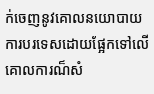ក់ចេញនូវគោលនយោបាយការបរទេសដោយផ្អែកទៅលើគោលការណ៏សំ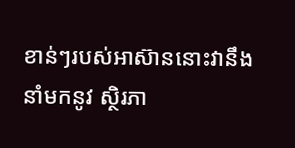ខាន់ៗរបស់អាស៊ាននោះវានឹងនាំមកនូវ ស្ថិរភា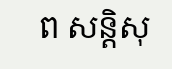ព សន្តិសុ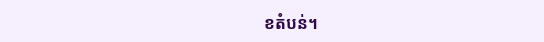ខតំបន់។